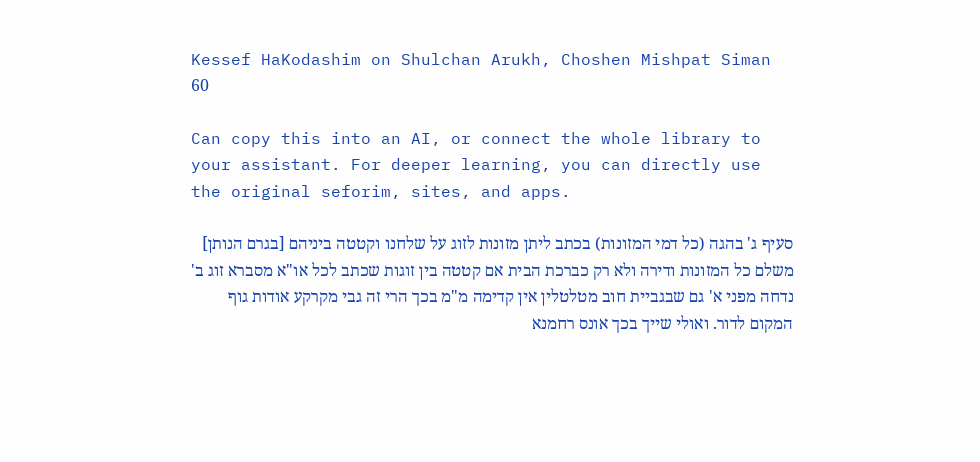Kessef HaKodashim on Shulchan Arukh, Choshen Mishpat Siman 60

Can copy this into an AI, or connect the whole library to your assistant. For deeper learning, you can directly use the original seforim, sites, and apps.

סעיף ג' בהגה (כל דמי המזונות) בכתב ליתן מזונות לזוג על שלחנו וקטטה ביניהם [בגרם הנותן] משלם כל המזונות ודירה ולא רק כברכת הבית אם קטטה בין זוגות שכתב לכל או"א מסברא זוג ב' נדחה מפני א' גם שבגביית חוב מטלטלין אין קדימה מ"מ בכך הרי זה גבי מקרקע אודות גוף המקום לדור. ואולי שייך בכך אונס רחמנא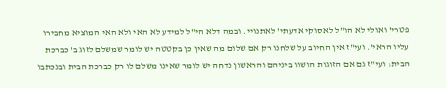פטרי' ואולי לא הו"ל לאסוקי אדעתי' לאתנויי. ובמה דלא הי"ל למידע לא האי ולא האי המוציא מחבירו עליו הראי'. ועי"ז אין החיוב על שלחנו רק אם שלום מה שאין כן בקטטה יש לומר שמשלם לזוג ב' כברכת הבית: ועי"ז גם אם הזוגות הושוו ביניהם והראשון נדחה יש לומר שאינו משלם לו רק כברכת הבית ובנכתבו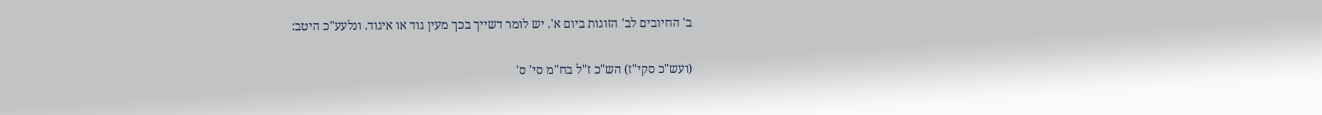ב' החיובים לב' הזוגות ביום א'. יש לומר דשייך בכך מעין גוד או איגוד. ונלעע"כ היטב:

(ועש"כ סקי"ז) הש"כ ז"ל בח"מ סי' ס'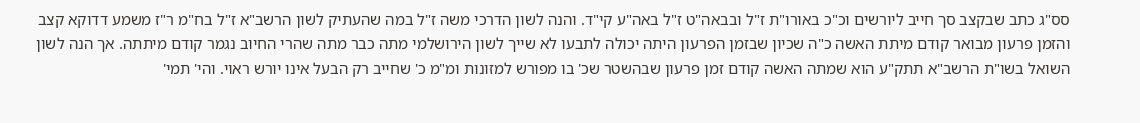סס"ג כתב שבקצב סך חייב ליורשים וכ"כ באורו"ת ז"ל ובבאה"ט ז"ל באה"ע קי"ד. והנה לשון הדרכי משה ז"ל במה שהעתיק לשון הרשב"א ז"ל בח"מ ר"ז משמע דדוקא קצב והזמן פרעון מבואר קודם מיתת האשה כ"ה שכיון שבזמן הפרעון היתה יכולה לתבעו לא שייך לשון הירושלמי מתה כבר מתה שהרי החיוב נגמר קודם מיתתה. אך הנה לשון השואל בשו"ת הרשב"א תתק"ע הוא שמתה האשה קודם זמן פרעון שבהשטר שכ' בו מפורש למזונות ומ"מ כ' שחייב רק הבעל אינו יורש ראוי. והי' תמי'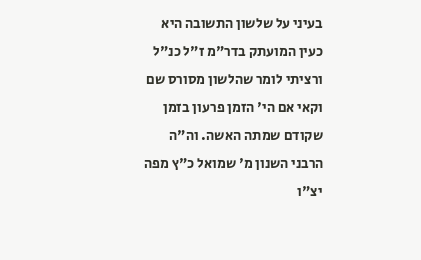בעיני על שלשון התשובה היא כעין המועתק בדר"מ ז"ל כנ"ל ורציתי לומר שהלשון מסורס שם וקאי אם הי' הזמן פרעון בזמן שקודם שמתה האשה. וה"ה הרבני השנון מ' שמואל כ"ץ מפה יצ"ו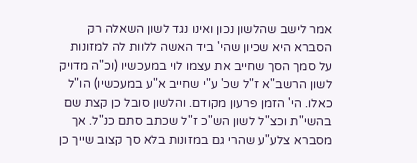אמר לישב שהלשון נכון ואינו נגד לשון השאלה רק הסברא היא שכיון שהי' ביד האשה ללוות לה למזונות על סמך הסך שחייב את עצמו לוי במעכשיו (וכ"ה מדויק לשון הרשב"א ז"ל שכ' ע"י שחייב א"ע במעכשיו) הו"ל כאלו. הי' הזמן פרעון מקודם. והלשון סובל כן קצת שם בהשי"ת וכצ"ל לשון הש"כ ז"ל שכתב סתם כנ"ל. אך מסברא צלע"ע שהרי גם במזונות בלא סך קצוב שייך כן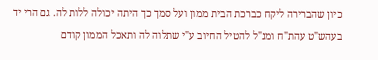כיון שהברירה ליקח כברכת הבית ממון ועל סמך כך היתה יכולה ללות לה. גם הרי יד בעהש"ט עהת"ח ומנ"ל להטיל החיוב ע"י שתלוה לה ותאכל הממון קודם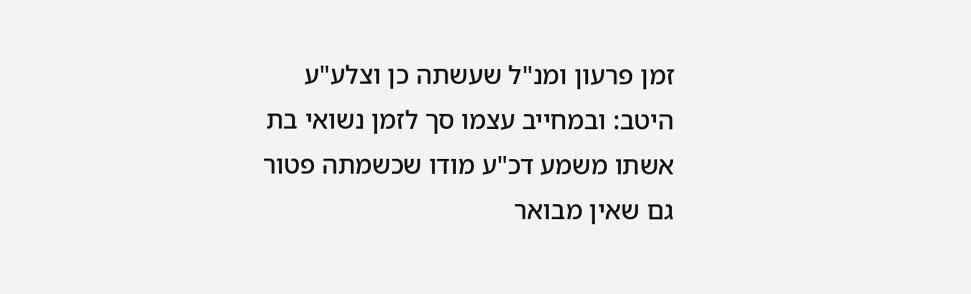זמן פרעון ומנ"ל שעשתה כן וצלע"ע היטב: ובמחייב עצמו סך לזמן נשואי בת אשתו משמע דכ"ע מודו שכשמתה פטור גם שאין מבואר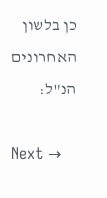כן בלשון האחרונים הנ"ל:

Next →